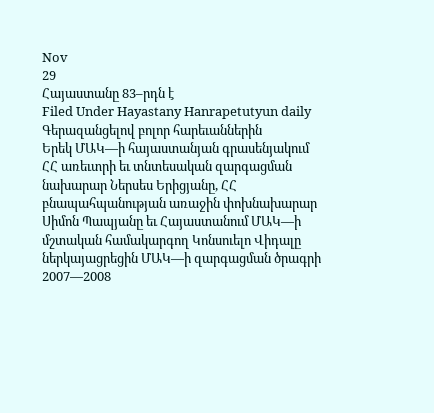Nov
29
Հայաստանը 83–րդն է
Filed Under Hayastany Hanrapetutyun daily
Գերազանցելով բոլոր հարեւաններին
Երեկ ՄԱԿ—ի հայաստանյան գրասենյակում ՀՀ առեւտրի եւ տնտեսական զարգացման նախարար Ներսես Երիցյանը, ՀՀ բնապահպանության առաջին փոխնախարար Սիմոն Պապյանը եւ Հայաստանում ՄԱԿ—ի մշտական համակարգող Կոնսուելո Վիդալը ներկայացրեցին ՄԱԿ—ի զարգացման ծրագրի 2007—2008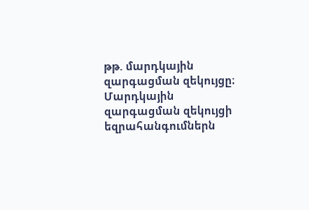թթ. մարդկային զարգացման զեկույցը։
Մարդկային զարգացման զեկույցի եզրահանգումներն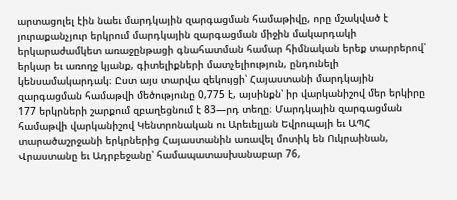արտացոլել էին նաեւ մարդկային զարգացման համաթիվը, որը մշակված է յուրաքանչյուր երկրում մարդկային զարգացման միջին մակարդակի երկարաժամկետ առաջընթացի գնահատման համար հիմնական երեք տարրերով՝ երկար եւ առողջ կյանք, գիտելիքների մատչելիություն, ընդունելի կենսամակարդակ։ Ըստ այս տարվա զեկույցի՝ Հայաստանի մարդկային զարգացման համաթվի մեծությունը 0,775 է, այսինքն՝ իր վարկանիշով մեր երկիրը 177 երկրների շարքում զբաղեցնում է 83—րդ տեղը։ Մարդկային զարգացման համաթվի վարկանիշով Կենտրոնական ու Արեւելյան Եվրոպայի եւ ԱՊՀ տարածաշրջանի երկրներից Հայաստանին առավել մոտիկ են Ուկրաինան, Վրաստանը եւ Ադրբեջանը՝ համապատասխանաբար 76,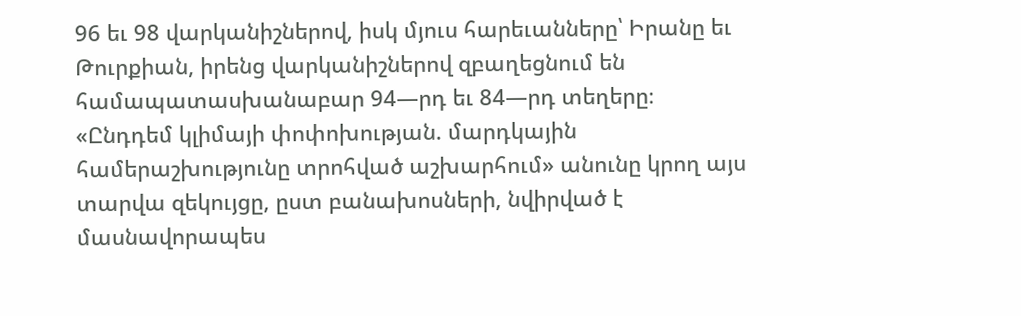96 եւ 98 վարկանիշներով, իսկ մյուս հարեւանները՝ Իրանը եւ Թուրքիան, իրենց վարկանիշներով զբաղեցնում են համապատասխանաբար 94—րդ եւ 84—րդ տեղերը։
«Ընդդեմ կլիմայի փոփոխության. մարդկային համերաշխությունը տրոհված աշխարհում» անունը կրող այս տարվա զեկույցը, ըստ բանախոսների, նվիրված է մասնավորապես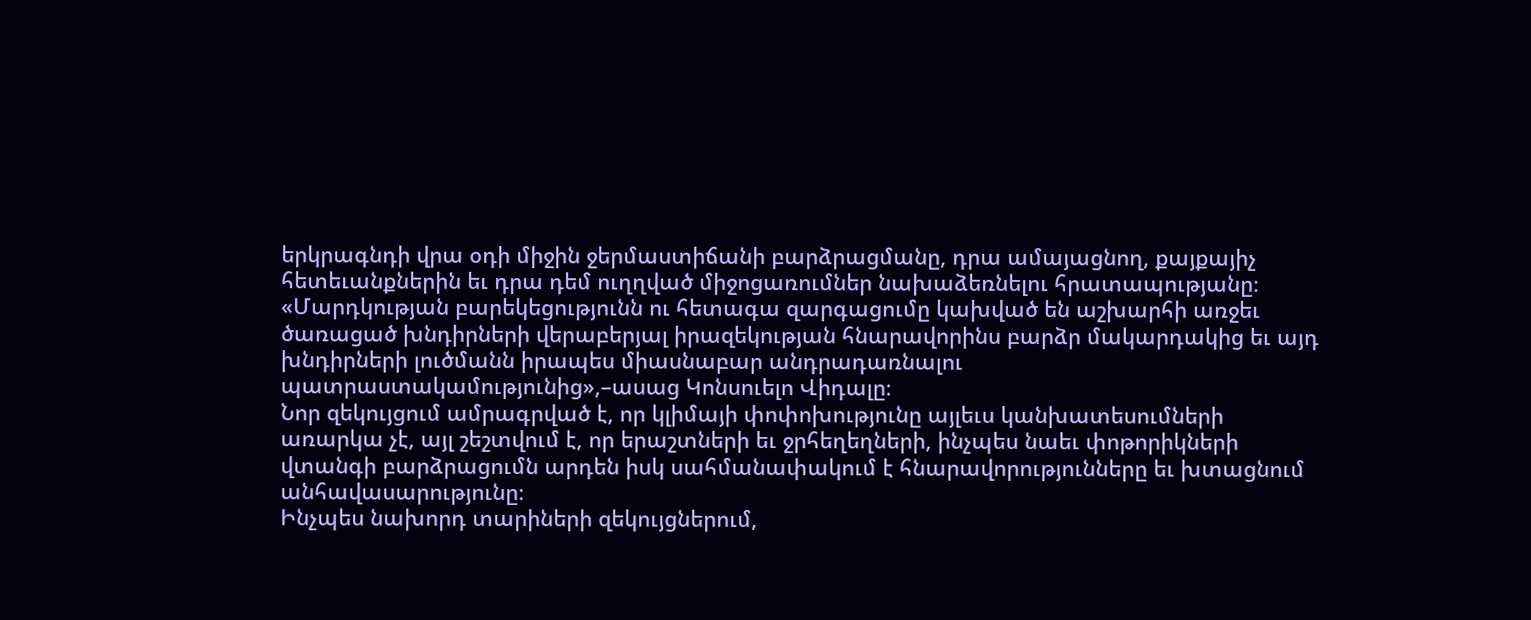երկրագնդի վրա օդի միջին ջերմաստիճանի բարձրացմանը, դրա ամայացնող, քայքայիչ հետեւանքներին եւ դրա դեմ ուղղված միջոցառումներ նախաձեռնելու հրատապությանը։
«Մարդկության բարեկեցությունն ու հետագա զարգացումը կախված են աշխարհի առջեւ ծառացած խնդիրների վերաբերյալ իրազեկության հնարավորինս բարձր մակարդակից եւ այդ խնդիրների լուծմանն իրապես միասնաբար անդրադառնալու պատրաստակամությունից»,–ասաց Կոնսուելո Վիդալը։
Նոր զեկույցում ամրագրված է, որ կլիմայի փոփոխությունը այլեւս կանխատեսումների առարկա չէ, այլ շեշտվում է, որ երաշտների եւ ջրհեղեղների, ինչպես նաեւ փոթորիկների վտանգի բարձրացումն արդեն իսկ սահմանափակում է հնարավորությունները եւ խտացնում անհավասարությունը։
Ինչպես նախորդ տարիների զեկույցներում,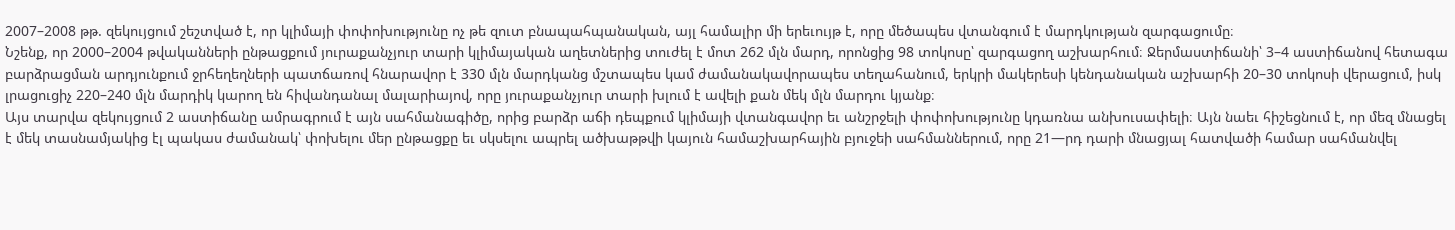2007–2008 թթ. զեկույցում շեշտված է, որ կլիմայի փոփոխությունը ոչ թե զուտ բնապահպանական, այլ համալիր մի երեւույթ է, որը մեծապես վտանգում է մարդկության զարգացումը։
Նշենք, որ 2000–2004 թվականների ընթացքում յուրաքանչյուր տարի կլիմայական աղետներից տուժել է մոտ 262 մլն մարդ, որոնցից 98 տոկոսը՝ զարգացող աշխարհում։ Ջերմաստիճանի՝ 3–4 աստիճանով հետագա բարձրացման արդյունքում ջրհեղեղների պատճառով հնարավոր է 330 մլն մարդկանց մշտապես կամ ժամանակավորապես տեղահանում, երկրի մակերեսի կենդանական աշխարհի 20–30 տոկոսի վերացում, իսկ լրացուցիչ 220–240 մլն մարդիկ կարող են հիվանդանալ մալարիայով, որը յուրաքանչյուր տարի խլում է ավելի քան մեկ մլն մարդու կյանք։
Այս տարվա զեկույցում 2 աստիճանը ամրագրում է այն սահմանագիծը, որից բարձր աճի դեպքում կլիմայի վտանգավոր եւ անշրջելի փոփոխությունը կդառնա անխուսափելի։ Այն նաեւ հիշեցնում է, որ մեզ մնացել է մեկ տասնամյակից էլ պակաս ժամանակ՝ փոխելու մեր ընթացքը եւ սկսելու ապրել ածխաթթվի կայուն համաշխարհային բյուջեի սահմաններում, որը 21—րդ դարի մնացյալ հատվածի համար սահմանվել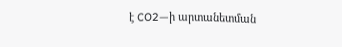է CO2—ի արտանետման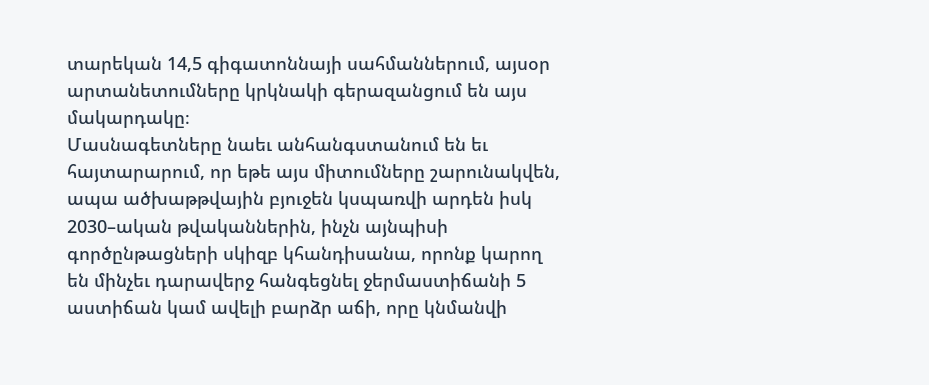տարեկան 14,5 գիգատոննայի սահմաններում, այսօր արտանետումները կրկնակի գերազանցում են այս մակարդակը։
Մասնագետները նաեւ անհանգստանում են եւ հայտարարում, որ եթե այս միտումները շարունակվեն, ապա ածխաթթվային բյուջեն կսպառվի արդեն իսկ 2030–ական թվականներին, ինչն այնպիսի գործընթացների սկիզբ կհանդիսանա, որոնք կարող են մինչեւ դարավերջ հանգեցնել ջերմաստիճանի 5 աստիճան կամ ավելի բարձր աճի, որը կնմանվի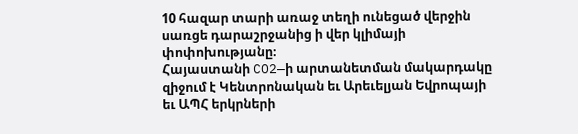10 հազար տարի առաջ տեղի ունեցած վերջին սառցե դարաշրջանից ի վեր կլիմայի փոփոխությանը։
Հայաստանի CO2—ի արտանետման մակարդակը զիջում է Կենտրոնական եւ Արեւելյան Եվրոպայի եւ ԱՊՀ երկրների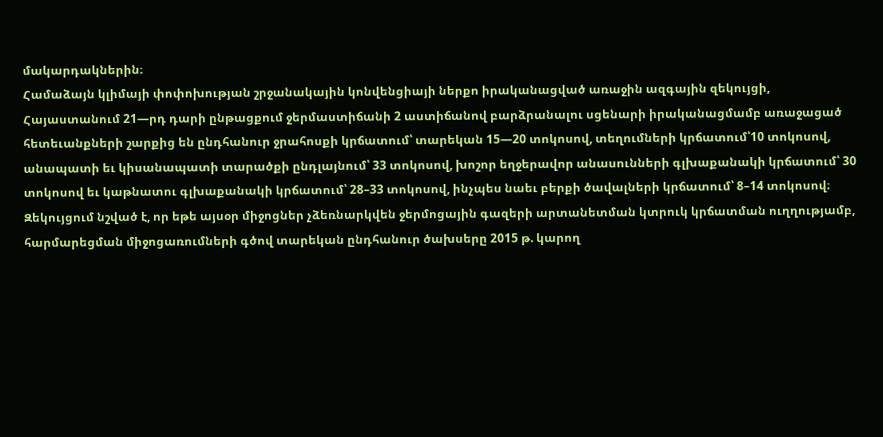մակարդակներին։
Համաձայն կլիմայի փոփոխության շրջանակային կոնվենցիայի ներքո իրականացված առաջին ազգային զեկույցի, Հայաստանում 21—րդ դարի ընթացքում ջերմաստիճանի 2 աստիճանով բարձրանալու սցենարի իրականացմամբ առաջացած հետեւանքների շարքից են ընդհանուր ջրահոսքի կրճատում՝ տարեկան 15—20 տոկոսով, տեղումների կրճատում՝10 տոկոսով, անապատի եւ կիսանապատի տարածքի ընդլայնում՝ 33 տոկոսով, խոշոր եղջերավոր անասունների գլխաքանակի կրճատում՝ 30 տոկոսով եւ կաթնատու գլխաքանակի կրճատում՝ 28–33 տոկոսով, ինչպես նաեւ բերքի ծավալների կրճատում՝ 8–14 տոկոսով։
Զեկույցում նշված է, որ եթե այսօր միջոցներ չձեռնարկվեն ջերմոցային գազերի արտանետման կտրուկ կրճատման ուղղությամբ, հարմարեցման միջոցառումների գծով տարեկան ընդհանուր ծախսերը 2015 թ. կարող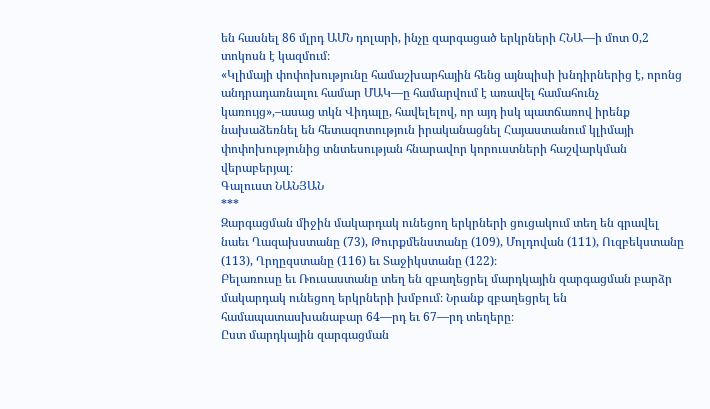են հասնել 86 մլրդ ԱՄՆ դոլարի, ինչը զարգացած երկրների ՀՆԱ—ի մոտ 0,2 տոկոսն է կազմում։
«Կլիմայի փոփոխությունը համաշխարհային հենց այնպիսի խնդիրներից է, որոնց անդրադառնալու համար ՄԱԿ—ը համարվում է առավել համահունչ կառույց»,–ասաց տկն Վիդալը, հավելելով, որ այդ իսկ պատճառով իրենք նախաձեռնել են հետազոտություն իրականացնել Հայաստանում կլիմայի փոփոխությունից տնտեսության հնարավոր կորուստների հաշվարկման վերաբերյալ։
Գալուստ ՆԱՆՅԱՆ
***
Զարգացման միջին մակարդակ ունեցող երկրների ցուցակում տեղ են գրավել նաեւ Ղազախստանը (73), Թուրքմենստանը (109), Մոլդովան (111), Ուզբեկստանը (113), Ղրղըզստանը (116) եւ Տաջիկստանը (122)։
Բելառուսը եւ Ռուսաստանը տեղ են զբաղեցրել մարդկային զարգացման բարձր մակարդակ ունեցող երկրների խմբում։ Նրանք զբաղեցրել են համապատասխանաբար 64—րդ եւ 67—րդ տեղերը։
Ըստ մարդկային զարգացման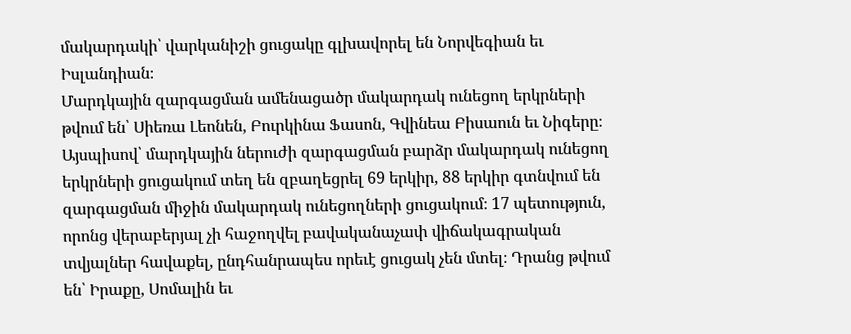մակարդակի՝ վարկանիշի ցուցակը գլխավորել են Նորվեգիան եւ Իսլանդիան։
Մարդկային զարգացման ամենացածր մակարդակ ունեցող երկրների թվում են՝ Սիեռա Լեոնեն, Բուրկինա Ֆասոն, Գվինեա Բիսաուն եւ Նիգերը։
Այսպիսով՝ մարդկային ներուժի զարգացման բարձր մակարդակ ունեցող երկրների ցուցակում տեղ են զբաղեցրել 69 երկիր, 88 երկիր գտնվում են զարգացման միջին մակարդակ ունեցողների ցուցակում։ 17 պետություն, որոնց վերաբերյալ չի հաջողվել բավականաչափ վիճակագրական տվյալներ հավաքել, ընդհանրապես որեւէ ցուցակ չեն մտել։ Դրանց թվում են՝ Իրաքը, Սոմալին եւ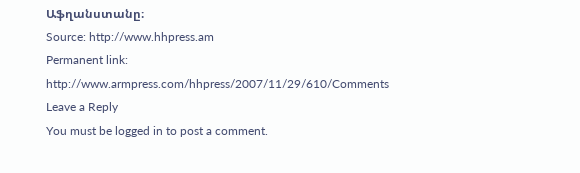Աֆղանստանը։
Source: http://www.hhpress.am
Permanent link: http://www.armpress.com/hhpress/2007/11/29/610/Comments
Leave a Reply
You must be logged in to post a comment.